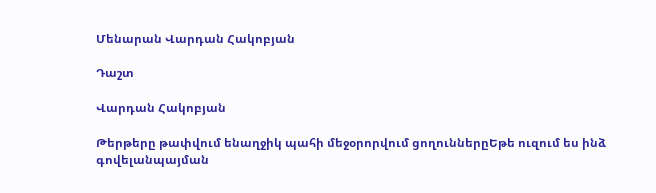Մենարան Վարդան Հակոբյան

Դաշտ

Վարդան Հակոբյան

Թերթերը թափվում ենաղջիկ պահի մեջօրորվում ցողուններըԵթե ուզում ես ինձ գովելանպայման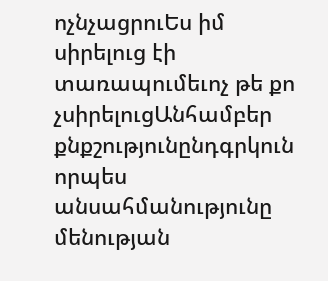ոչնչացրուԵս իմ սիրելուց էի տառապումեւոչ թե քո չսիրելուցԱնհամբեր քնքշությունընդգրկուն որպես անսահմանությունը մենության